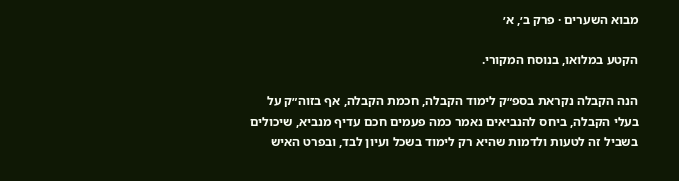מבוא השערים · פרק ב׳, א׳

הקטע במלואו, בנוסח המקורי.

הנה הקבלה נקראת בספ״ק לימוד הקבלה, חכמת הקבלה, אף בזוה״ק על בעלי הקבלה, ביחס להנביאים נאמר כמה פעמים חכם עדיף מנביא, שיכולים בשביל זה לטעות ולדמות שהיא רק לימוד בשכל ועיון לבד, ובפרט האיש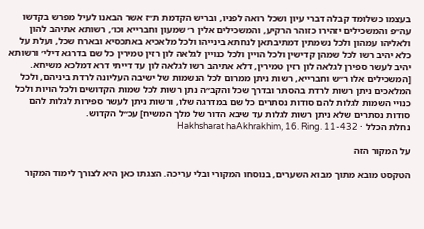בעצמו כשלומד קבלה דברי עיון ושכל רואה לפניו, ובריש הקדמת ת״ז אשר הבאנו לעיל מפרש בקדשו עה״פ והמשכילים יזהירו כזוהר הרקיע, והמשכילים אלין ר׳ שמעון וחברייא וכו׳, רשותא אתיהב להון ולאליהו עמהון ולכל נשמתין דמתיבתאן לנחתא בינייהו ולכל מלאכיא באתכסיא ובארח שכל, ועלת על כלא יהיב רשו לכל שמהן קדישין ולכל הויין ולכל כנויין לגלאה לון רזין טמירין כל שם בדרגא דילי׳ ורשותא יהיב לעשר ספירן לגלאה לון רזין טמירין, דלא אתיהב רשו לגלאה לון עד דייתי דרא דמלכא משיחא. [המשכילים אלו ר״ש וחברייא, רשות ניתן ממרום לכל הנשמות של ישיבה העליונה לרדת ביניהם, ולכל המלאכים ניתן רשות לרדת בהסתר ובדרך שכל והקב״ה נתן רשות לכל שמות הקדושים ולכל הויות ולכל כנויי השמות לגלות להם סודות נסתרים כל שם במדרגה שלו, ורשות ניתן לעשר ספירות לגלות להם סודות נסתרים שלא ניתן רשות לגלות עד שיבא הדור של מלך המשיח] עכ״ל הקדוש.
נחלת הכלל · Hakhsharat haAkhrakhim, 16. Ring. 11-432

על המקור הזה

הטקסט מובא מתוך מבוא השערים, בנוסחו המקורי ובלי עריכה. הצגתו כאן היא לצורך לימוד המקור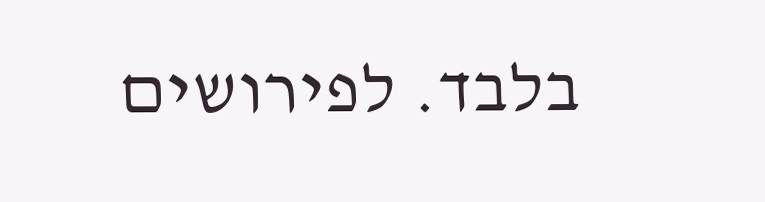בלבד. לפירושים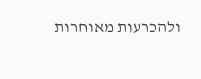ולהכרעות מאוחרות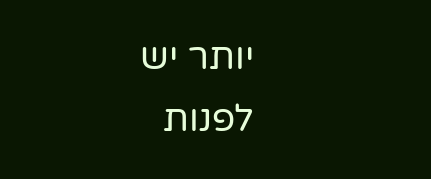יותר יש לפנות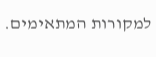למקורות המתאימים.